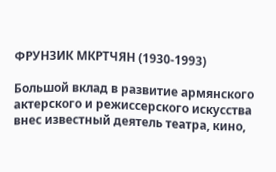ФРУНЗИК МКРТЧЯН (1930-1993)

Большой вклад в развитие армянского актерского и режиссерского искусства внес известный деятель театра, кино,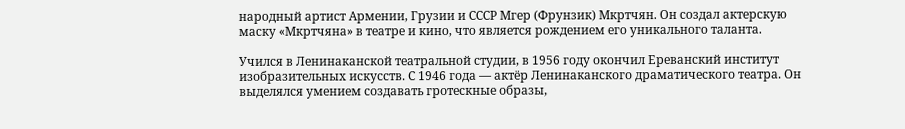народный артист Армении, Грузии и СССР Мгер (Фрунзик) Мкртчян. Он создал актерскую маску «Мкртчяна» в театре и кино, что является рождением его уникального таланта.

Учился в Ленинаканской театральной студии, в 1956 году окончил Ереванский институт изобразительных искусств. С 1946 года — актёр Ленинаканского драматического театра. Он выделялся умением создавать гротескные образы,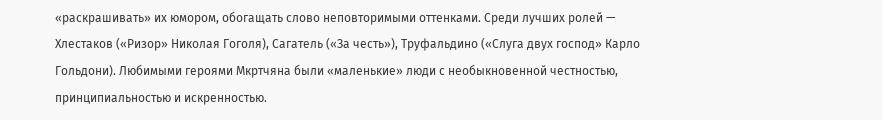«раскрашивать» их юмором, обогащать слово неповторимыми оттенками. Среди лучших ролей — Хлестаков («Ризор» Николая Гоголя), Сагатель («За честь»), Труфальдино («Слуга двух господ» Карло Гольдони). Любимыми героями Мкртчяна были «маленькие» люди с необыкновенной честностью, принципиальностью и искренностью.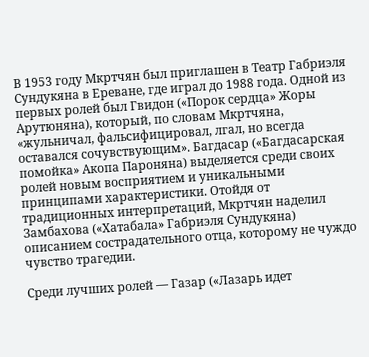В 1953 году Мкртчян был приглашен в Театр Габриэля Сундукяна в Ереване, где играл до 1988 года. Одной из первых ролей был Гвидон («Порок сердца» Жоры Арутюняна), который, по словам Мкртчяна, «жульничал, фальсифицировал, лгал, но всегда оставался сочувствующим». Багдасар («Багдасарская помойка» Акопа Пароняна) выделяется среди своих ролей новым восприятием и уникальными принципами характеристики. Отойдя от традиционных интерпретаций, Мкртчян наделил Замбахова («Хатабала» Габриэля Сундукяна) описанием сострадательного отца, которому не чуждо чувство трагедии.

Среди лучших ролей — Газар («Лазарь идет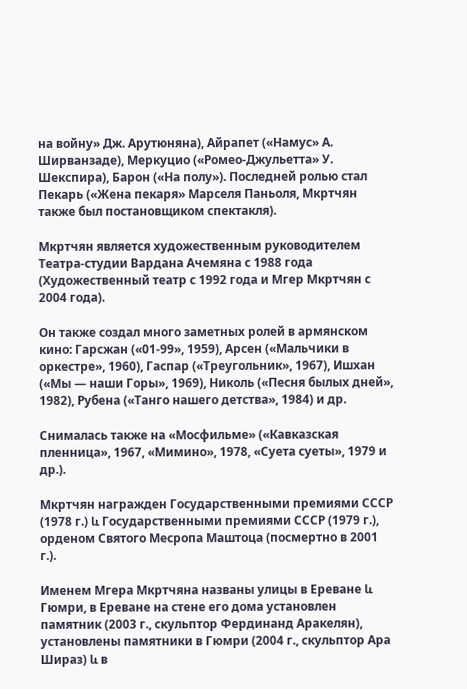на войну» Дж. Арутюняна), Айрапет («Намус» А. Ширванзаде), Меркуцио («Ромео-Джульетта» У. Шекспира), Барон («На полу»). Последней ролью стал Пекарь («Жена пекаря» Марселя Паньоля, Мкртчян также был постановщиком спектакля).

Мкртчян является художественным руководителем Театра-студии Вардана Ачемяна с 1988 года (Художественный театр с 1992 года и Мгер Мкртчян с 2004 года).

Он также создал много заметных ролей в армянском кино: Гарсжан («01-99», 1959), Арсен («Мальчики в оркестре», 1960), Гаспар («Треугольник», 1967), Ишхан («Мы — наши Горы», 1969), Николь («Песня былых дней», 1982), Рубена («Танго нашего детства», 1984) и др.

Снималась также на «Мосфильме» («Кавказская пленница», 1967, «Мимино», 1978, «Суета суеты», 1979 и др.).

Мкртчян награжден Государственными премиями СССР (1978 г.) և Государственными премиями СССР (1979 г.), орденом Святого Месропа Маштоца (посмертно в 2001 г.).

Именем Мгера Мкртчяна названы улицы в Ереване և Гюмри, в Ереване на стене его дома установлен памятник (2003 г., скульптор Фердинанд Аракелян), установлены памятники в Гюмри (2004 г., скульптор Ара Шираз) և в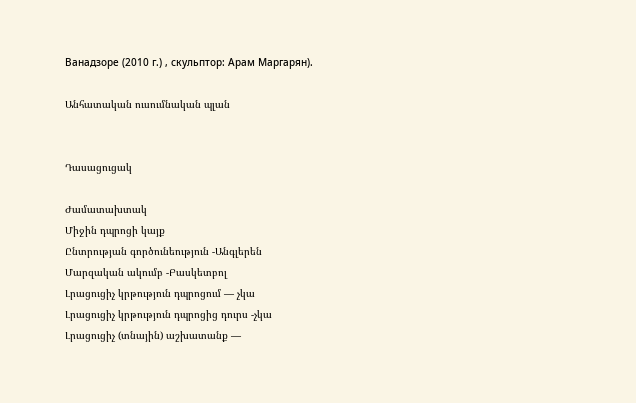Ванадзоре (2010 г.) , скульптор: Арам Маргарян).

Անհատական ուսումնական պլան


Դասացուցակ

Ժամատախտակ
Միջին դպրոցի կայք
Ընտրության գործունեություն -Անգլերեն
Մարզական ակումբ -Բասկետբոլ
Լրացուցիչ կրթություն դպրոցում — չկա
Լրացուցիչ կրթություն դպրոցից դուրս -չկա
Լրացուցիչ (տնային) աշխատանք —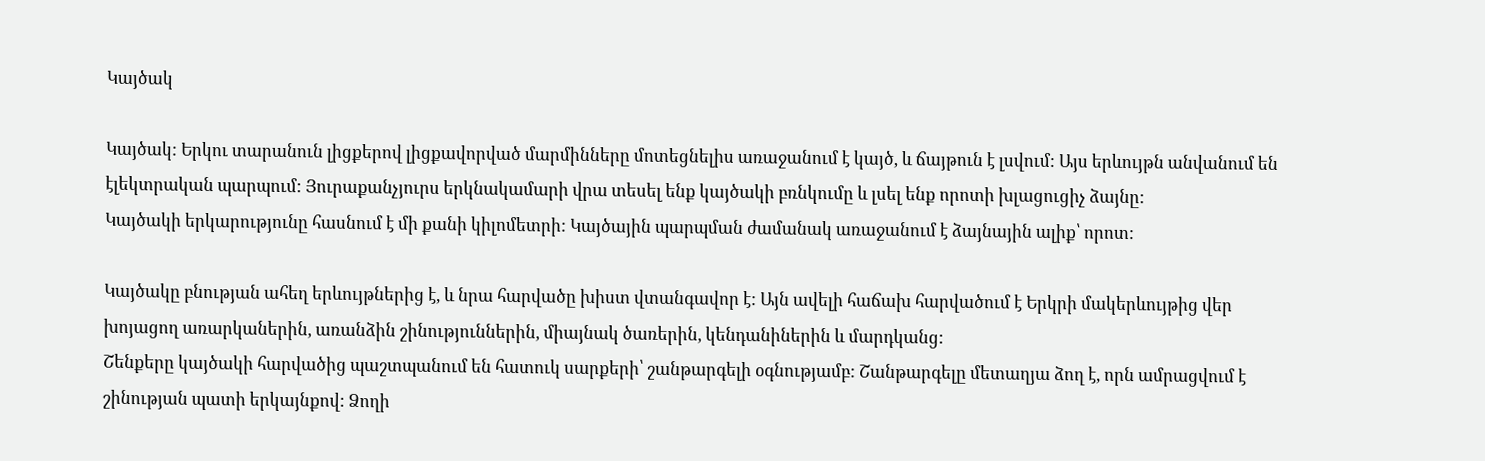Կայծակ

Կայծակ: Երկու տարանուն լիցքերով լիցքավորված մարմինները մոտեցնելիս առաջանում է կայծ, և ճայթուն է լսվում: Այս երևույթն անվանում են էլեկտրական պարպում: Յուրաքանչյուրս երկնակամարի վրա տեսել ենք կայծակի բռնկումը և լսել ենք որոտի խլացուցիչ ձայնը:
Կայծակի երկարությունը հասնում է մի քանի կիլոմետրի: Կայծային պարպման ժամանակ առաջանում է ձայնային ալիք՝ որոտ:

Կայծակը բնության ահեղ երևույթներից է, և նրա հարվածը խիստ վտանգավոր է: Այն ավելի հաճախ հարվածում է Երկրի մակերևույթից վեր խոյացող առարկաներին, առանձին շինություններին, միայնակ ծառերին, կենդանիներին և մարդկանց:
Շենքերը կայծակի հարվածից պաշտպանում են հատուկ սարքերի՝ շանթարգելի օգնությամբ: Շանթարգելը մետաղյա ձող է, որն ամրացվում է շինության պատի երկայնքով: Ձողի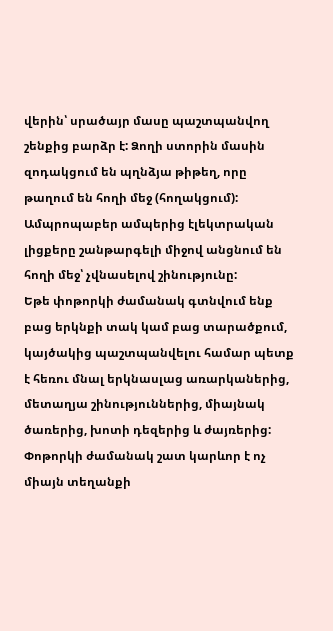վերին՝ սրածայր մասը պաշտպանվող շենքից բարձր է: Ձողի ստորին մասին զոդակցում են պղնձյա թիթեղ, որը թաղում են հողի մեջ (հողակցում): Ամպրոպաբեր ամպերից էլեկտրական լիցքերը շանթարգելի միջով անցնում են հողի մեջ՝ չվնասելով շինությունը:
Եթե փոթորկի ժամանակ գտնվում ենք բաց երկնքի տակ կամ բաց տարածքում, կայծակից պաշտպանվելու համար պետք է հեռու մնալ երկնասլաց առարկաներից, մետաղյա շինություններից, միայնակ ծառերից, խոտի դեզերից և ժայռերից:
Փոթորկի ժամանակ շատ կարևոր է ոչ միայն տեղանքի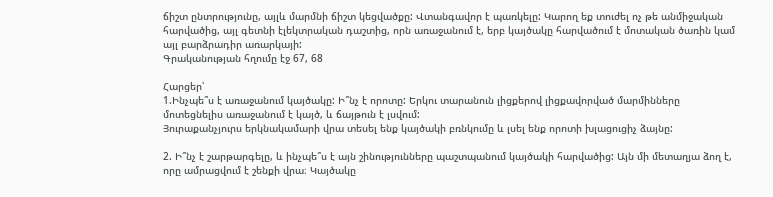ճիշտ ընտրությունը, այլև մարմնի ճիշտ կեցվածքը: Վտանգավոր է պառկելը: Կարող եք տուժել ոչ թե անմիջական հարվածից, այլ գետնի էլեկտրական դաշտից, որն առաջանում է, երբ կայծակը հարվածում է մոտական ծառին կամ այլ բարձրադիր առարկայի:
Գրականության հղումը էջ 67, 68

Հարցեր՝
1.Ինչպե՞ս է առաջանում կայծակը: Ի՞նչ է որոտը: Երկու տարանուն լիցքերով լիցքավորված մարմինները մոտեցնելիս առաջանում է կայծ, և ճայթուն է լսվում:
Յուրաքանչյուրս երկնակամարի վրա տեսել ենք կայծակի բռնկումը և լսել ենք որոտի խլացուցիչ ձայնը:

2. Ի՞նչ է շարթարգելը, և ինչպե՞ս է այն շինությունները պաշտպանում կայծակի հարվածից: Այն մի մետաղյա ձող է, որը ամրացվում է շենքի վրա։ Կայծակը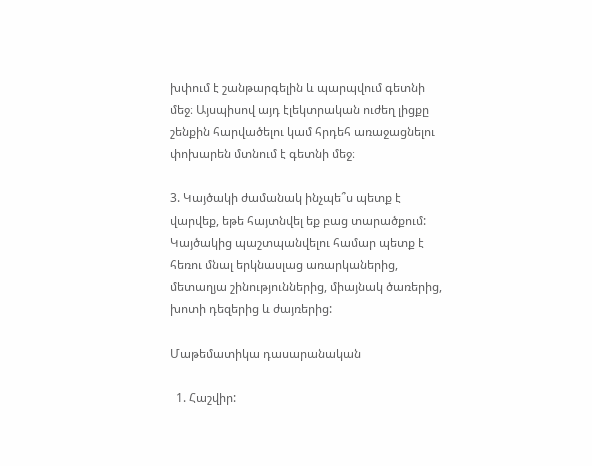խփում է շանթարգելին և պարպվում գետնի մեջ։ Այսպիսով այդ էլեկտրական ուժեղ լիցքը շենքին հարվածելու կամ հրդեհ առաջացնելու փոխարեն մտնում է գետնի մեջ։

3. Կայծակի ժամանակ ինչպե՞ս պետք է վարվեք, եթե հայտնվել եք բաց տարածքում: Կայծակից պաշտպանվելու համար պետք է հեռու մնալ երկնասլաց առարկաներից, մետաղյա շինություններից, միայնակ ծառերից, խոտի դեզերից և ժայռերից:

Մաթեմատիկա դասարանական

  1. Հաշվիր: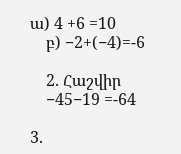ա) 4 +6 =10
    բ) −2+(−4)=-6

    2. Հաշվիր
    −45−19 =-64

3.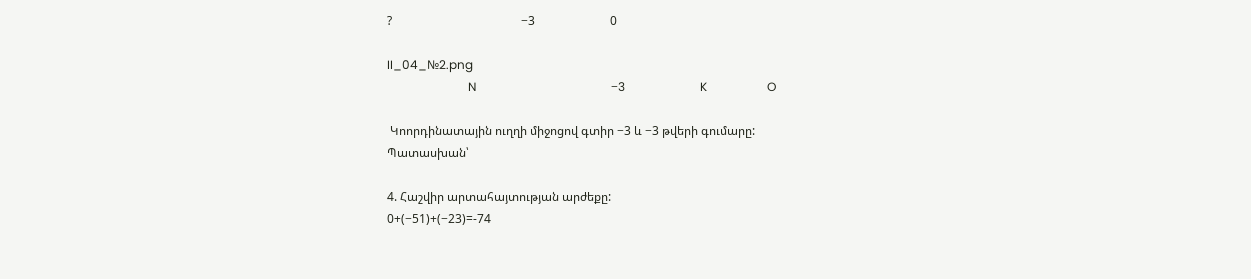?                                           −3                         0

II_04_№2.png
                           N                                             −3                         K                    O

 Կոորդինատային ուղղի միջոցով գտիր −3 և −3 թվերի գումարը:
Պատասխան՝

4. Հաշվիր արտահայտության արժեքը:
0+(−51)+(−23)=-74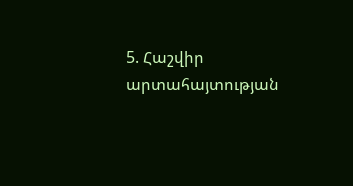5. Հաշվիր արտահայտության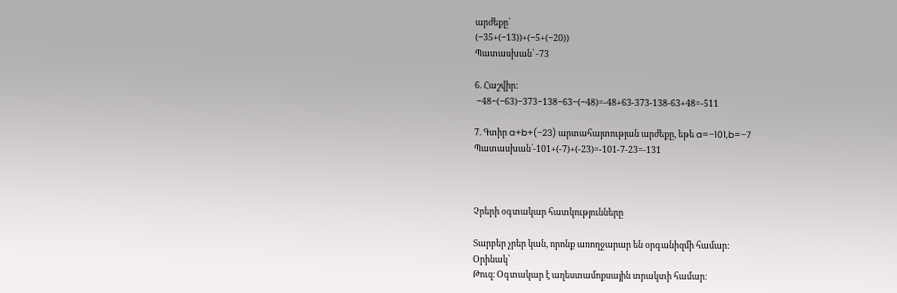արժեքը՝
(−35+(−13))+(−5+(−20))
Պատասխան՝ -73

6. Հաշվիր:
 −48−(−63)−373−138−63−(−48)=-48+63-373-138-63+48=-511

7. Գտիր a+b+(−23) արտահայտության արժեքը, եթե a=−101,b=−7
Պատասխան՝-101+(-7)+(-23)=-101-7-23=-131



Չրերի օգտակար հատկությունները

Տարբեր չրեր կան, որոնք առողջարար են օրգանիզմի համար:
Օրինակ՝
Թուզ։ Օգտակար է աղեստամոքսային տրակտի համար։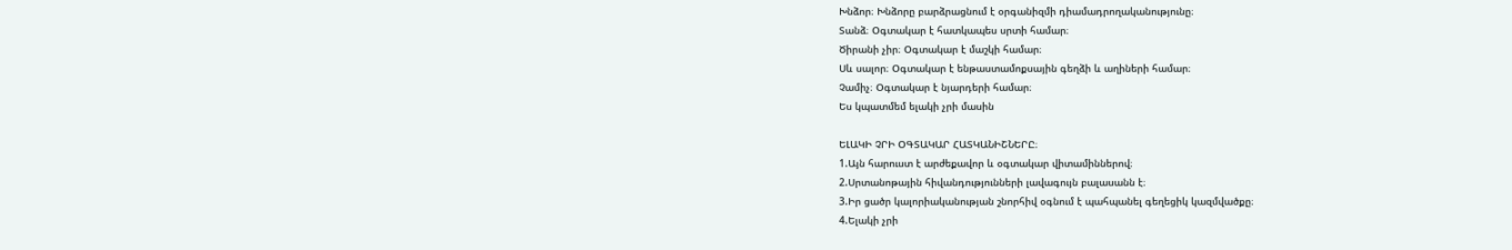Խնձոր։ Խնձորը բարձրացնում է օրգանիզմի դիամադրողականությունը։
Տանձ։ Օգտակար է հատկապես սրտի համար։
Ծիրանի չիր։ Օգտակար է մաշկի համար։
Սև սալոր։ Օգտակար է ենթաստամոքսային գեղձի և աղիների համար։
Չամիչ։ Օգտակար է նյարդերի համար։
Ես կպատմեմ ելակի չրի մասին

ԵԼԱԿԻ ՉՐԻ ՕԳՏԱԿԱՐ ՀԱՏԿԱՆԻՇՆԵՐԸ։
1.Այն հարուստ է արժեքավոր և օգտակար վիտամիններով։
2.Սրտանոթային հիվանդությունների լավագույն բալասանն է։
3.Իր ցածր կալորիականության շնորհիվ օգնում է պահպանել գեղեցիկ կազմվածքը։
4.Ելակի չրի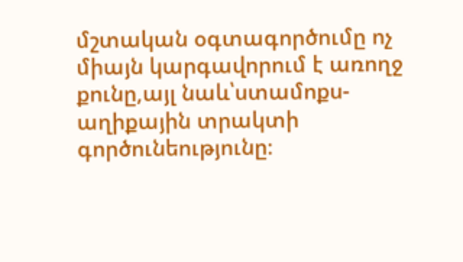մշտական օգտագործումը ոչ միայն կարգավորում է առողջ քունը,այլ նաև՝ստամոքս-աղիքային տրակտի գործունեությունը։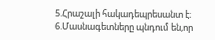5.Հրաշալի հակադեպրեսանտ է։
6.Մասնագետները պնդում են,որ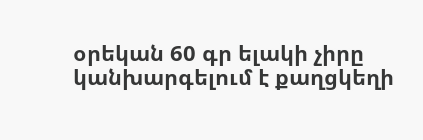օրեկան 60 գր ելակի չիրը կանխարգելում է քաղցկեղի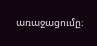առաջացումը։